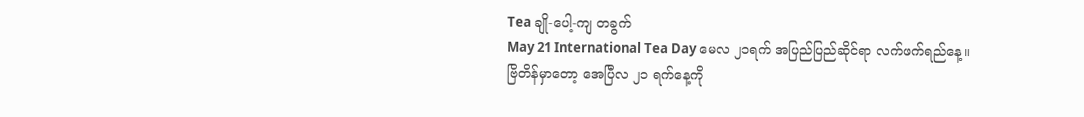Tea ချို-ပေါ့-ကျ တခွက်
May 21 International Tea Day မေလ ၂၁ရက် အပြည်ပြည်ဆိုင်ရာ လက်ဖက်ရည်နေ့။ ဗြိတိန်မှာတော့ အေပြီလ ၂၁ ရက်နေ့ကို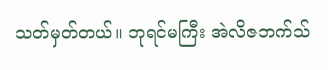သတ်မှတ်တယ်။ ဘုရင်မကြီး အဲလိဇဘက်သ်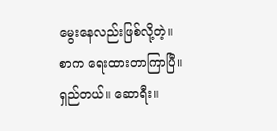မွေးနေလည်းဖြစ်လို့တဲ့။
စာက ရေးထားတာကြာပြီ။ ရှည်တယ်။ ဆောရီး။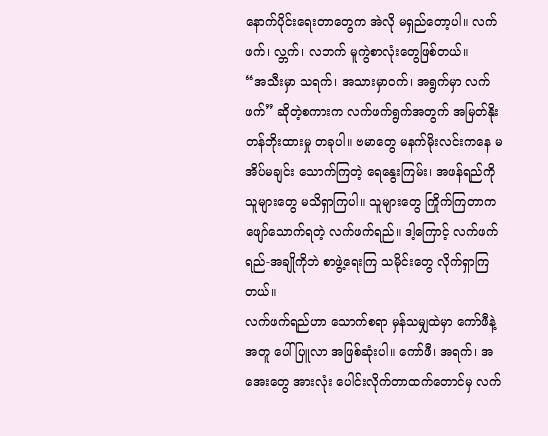နောက်ပိုင်းရေးတာတွေက အဲလို မရှည်တော့ပါ။ လက်ဖက်၊ လ္ဘက်၊ လဘက် မူကွဲစာလုံးတွေဖြစ်တယ်။
“အသီးမှာ သရက်၊ အသားမှာဝက်၊ အရွက်မှာ လက်ဖက်” ဆိုတဲ့စကားက လက်ဖက်ရွက်အတွက် အမြတ်နိုး တန်ဘိုးထားမှု တခုပါ။ ဗမာတွေ မနက်မိုးလင်းကနေ မအိပ်မချင်း သောက်ကြတဲ့ ရေနွေးကြမ်း၊ အဖန်ရည်ကို သူများတွေ မသိရှာကြပါ။ သူများတွေ ကြိုက်ကြတာက ဖျော်သောက်ရတဲ့ လက်ဖက်ရည်။ ဒါ့ကြောင့် လက်ဖက်ရည်-အချိုကိုဘဲ စာဖွဲ့ရေးကြ သမိုင်းတွေ လိုက်ရှာကြတယ်။
လက်ဖက်ရည်ဟာ သောက်စရာ မှန်သမျှထဲမှာ ကော်ဖီနဲ့အတူ ပေါ်ပြူလာ အဖြစ်ဆုံးပါ။ ကော်ဖီ၊ အရက်၊ အအေးတွေ အားလုံး ပေါင်းလိုက်တာထက်တောင်မှ လက်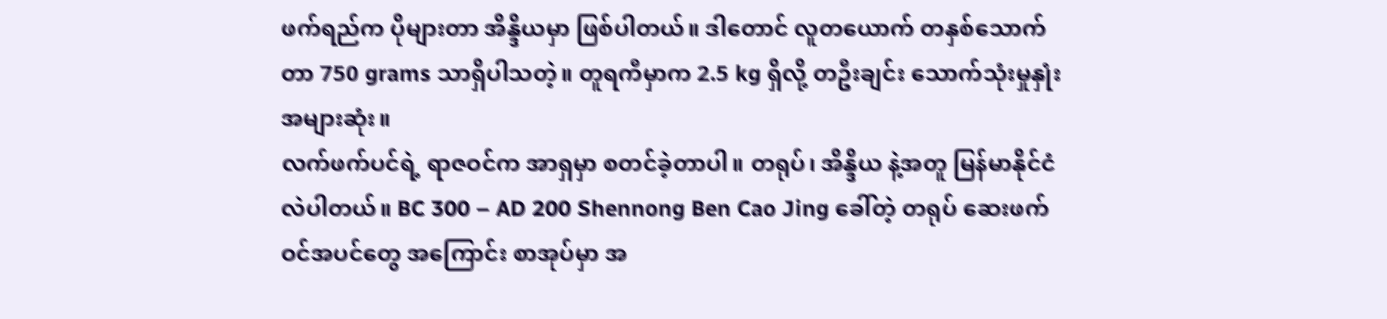ဖက်ရည်က ပိုများတာ အိန္ဒိယမှာ ဖြစ်ပါတယ်။ ဒါတောင် လူတယောက် တနှစ်သောက်တာ 750 grams သာရှိပါသတဲ့။ တူရကီမှာက 2.5 kg ရှိလို့ တဦးချင်း သောက်သုံးမှုနှုံး အများဆုံး။
လက်ဖက်ပင်ရဲ့ ရာဇဝင်က အာရှမှာ စတင်ခဲ့တာပါ။ တရုပ်၊ အိန္ဒိယ နဲ့အတူ မြန်မာနိုင်ငံလဲပါတယ်။ BC 300 – AD 200 Shennong Ben Cao Jing ခေါ်တဲ့ တရုပ် ဆေးဖက်ဝင်အပင်တွေ အကြောင်း စာအုပ်မှာ အ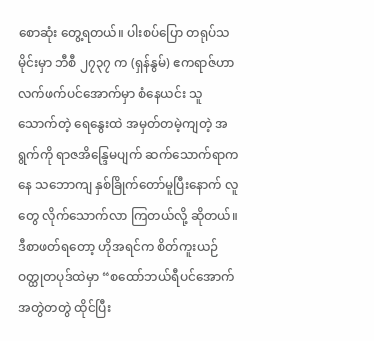စောဆုံး တွေ့ရတယ်။ ပါးစပ်ပြော တရုပ်သမိုင်းမှာ ဘီစီ ၂၇၃၇ က (ရှန်နွမ်) ဧကရာဇ်ဟာ လက်ဖက်ပင်အောက်မှာ စံနေယင်း သူသောက်တဲ့ ရေနွေးထဲ အမှတ်တမဲ့ကျတဲ့ အရွက်ကို ရာဇအိန္ဒြေမပျက် ဆက်သောက်ရာကနေ သဘောကျ နှစ်ခြိုက်တော်မူပြီးနောက် လူတွေ လိုက်သောက်လာ ကြတယ်လို့ ဆိုတယ်။
ဒီစာဖတ်ရတော့ ဟိုအရင်က စိတ်ကူးယဉ် ဝတ္ထုတပုဒ်ထဲမှာ “စထော်ဘယ်ရီပင်အောက် အတွဲတတွဲ ထိုင်ပြီး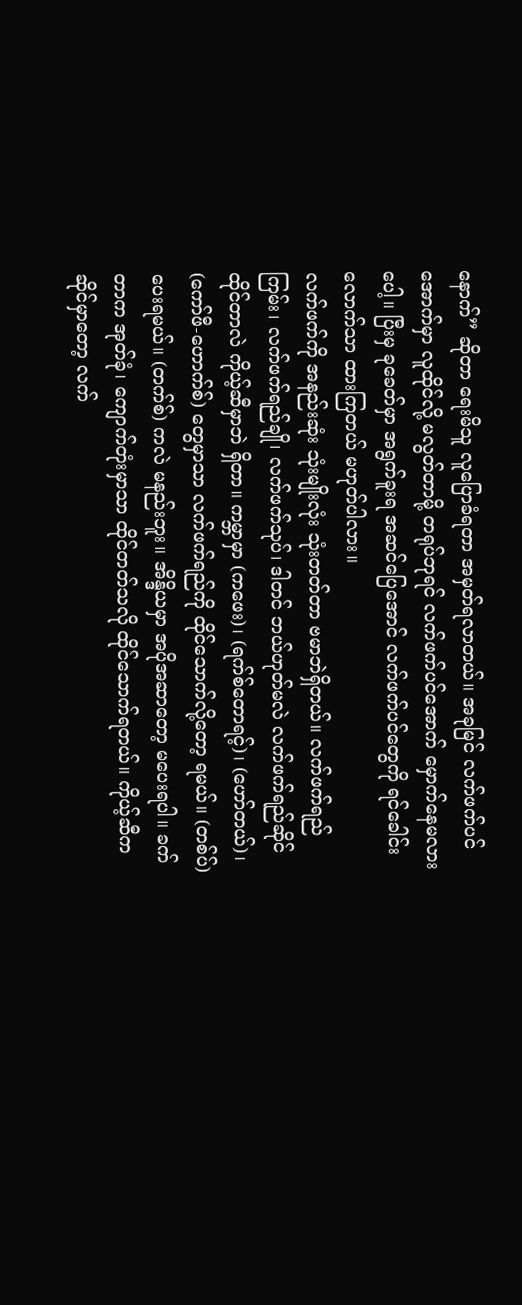နောက်” ဆိုတာ ရေးမိသူ လူပြောခံရတာ အမှတ်ရလာတယ်။ အခုမြင် လက်ဖက်ပင်အောက်မှာ လူထိုင်လို့ မလွတ်တာမို့ တရုပ်ဘုရင် လက်ဖက်ပင်အောက် မှောက်နေမလားပေါ့။ ပြီးမှ ခုခေတ်မှာ အရွက်ခူးရ အဆင်ပြေအောင် လက်ဖက်ပင်တွေကို ရင်ခေါင်းလောက်သာ ထားကြတယ် မဟုတ်ပါလား။
လက်ဖက်ကို အနည်းဆုံး သုံးမျိုးလုံး သုံးတတ်တာ ဗမာဘဲရှိတယ်။ လက်ဖက်ရည်ကြမ်း၊ လက်ဖက်ရည်ချို၊ လက်ဖက်သုပ်၊ ဒါတင် ဘယ်ဟုတ်မလဲ လက်ဖက်ရည်ဆိုင်ထိုင်တာလဲ ကိုယ့်ဆီမှာဘဲ ရှိတာ။ ကမ္ဘာမှာ (ကဖေး)၊ (ရက်စ်တောရင့်)၊ (ဟော်တယ်)၊ (ကော်ဖီ-ဟောက်စ်) တွေမှာသာ လက်ဖက်ရည်ကို ထိုင်သောက်လို့တော့ ရမယ်။ (တစ်ပ်) ပေးရမယ်။ (တက်စ်) ကလဲ မနည်းဘူး။ အိန္ဒိယမှာ အပိုအဆာတော့ မပေးရပါ။ ခက်တာက အုတ်ခုံ၊ ကျောက်တုံးမှာသာ ထိုင်တတ်သလို ထိုင်သောက်ရတယ်။ ကိုယ့်ဆီက ဆိုင်မှာတော့ လက်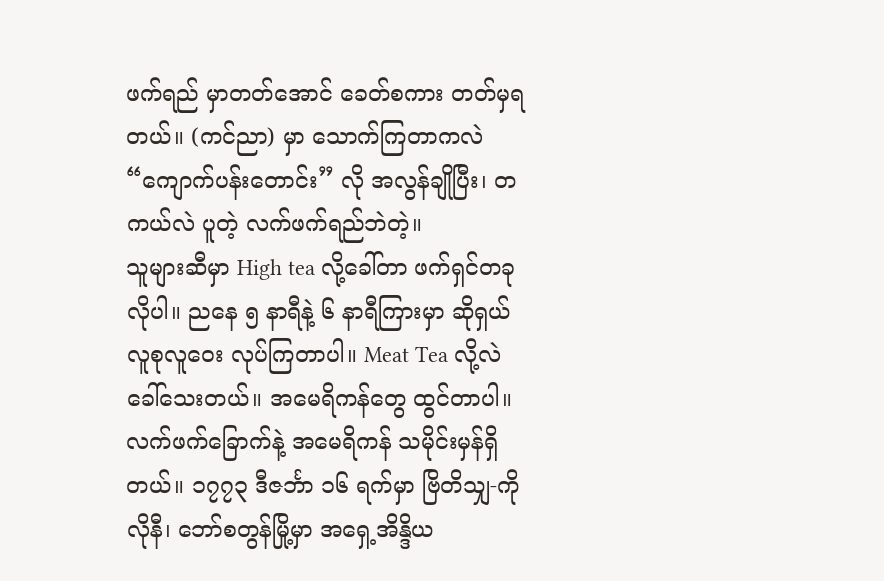ဖက်ရည် မှာတတ်အောင် ခေတ်စကား တတ်မှရတယ်။ (ကင်ညာ) မှာ သောက်ကြတာကလဲ “ကျောက်ပန်းတောင်း” လို အလွန်ချိုပြီး၊ တကယ်လဲ ပူတဲ့ လက်ဖက်ရည်ဘဲတဲ့။
သူများဆီမှာ High tea လို့ခေါ်တာ ဖက်ရှင်တခုလိုပါ။ ညနေ ၅ နာရီနဲ့ ၆ နာရီကြားမှာ ဆိုရှယ် လူစုလူဝေး လုပ်ကြတာပါ။ Meat Tea လို့လဲ ခေါ်သေးတယ်။ အမေရိကန်တွေ ထွင်တာပါ။ လက်ဖက်ခြောက်နဲ့ အမေရိကန် သမိုင်းမှန်ရှိတယ်။ ၁၇၇၃ ဒီဇင်္ဘာ ၁၆ ရက်မှာ ဗြိတိသျှ-ကိုလိုနီ၊ ဘော်စတွန်မြို့မှာ အရှေ့အိန္ဒိယ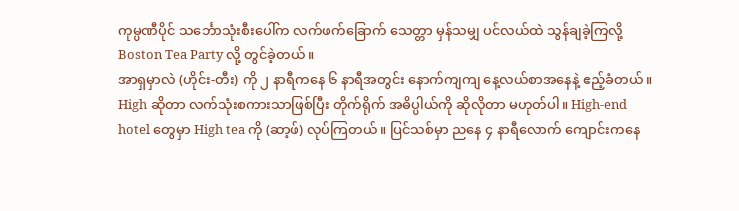ကုမ္ပဏီပိုင် သင်္ဘောသုံးစီးပေါ်က လက်ဖက်ခြောက် သေတ္တာ မှန်သမျှ ပင်လယ်ထဲ သွန်ချခဲ့ကြလို့ Boston Tea Party လို့ တွင်ခဲ့တယ်။
အာရှမှာလဲ (ဟိုင်း-တီး) ကို ၂ နာရီကနေ ၆ နာရီအတွင်း နောက်ကျကျ နေ့လယ်စာအနေနဲ့ ဧည့်ခံတယ်။ High ဆိုတာ လက်သုံးစကားသာဖြစ်ပြီး တိုက်ရိုက် အဓိပ္ပါယ်ကို ဆိုလိုတာ မဟုတ်ပါ။ High-end hotel တွေမှာ High tea ကို (ဆာ့ဖ်) လုပ်ကြတယ်။ ပြင်သစ်မှာ ညနေ ၄ နာရီလောက် ကျောင်းကနေ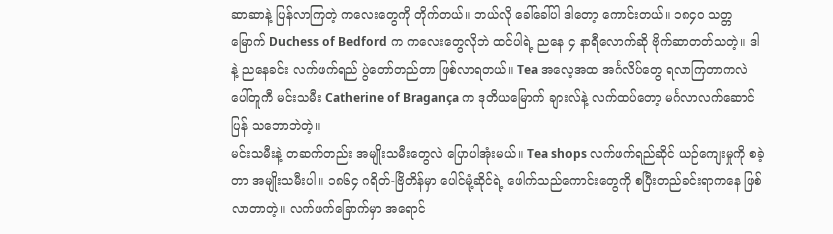ဆာဆာနဲ့ ပြန်လာကြတဲ့ ကလေးတွေကို တိုက်တယ်။ ဘယ်လို ခေါ်ခေါ်ပါ ဒါတော့ ကောင်းတယ်။ ၁၈၄၀ သတ္တမြောက် Duchess of Bedford က ကလေးတွေလိုဘဲ ထင်ပါရဲ့ ညနေ ၄ နာရီလောက်ဆို ဗိုက်ဆာတတ်သတဲ့။ ဒါနဲ့ ညနေခင်း လက်ဖက်ရည် ပွဲတော်တည်တာ ဖြစ်လာရတယ်။ Tea အလေ့အထ အင်္ဂလိပ်တွေ ရလာကြတာကလဲ ပေါ်တူကီ မင်းသမီး Catherine of Bragança က ဒုတိယမြောက် ချားလ်နဲ့ လက်ထပ်တော့ မင်္ဂလာလက်ဆောင်ပြန် သဘောဘဲတဲ့။
မင်းသမီးနဲ့ တဆက်တည်း အမျိုးသမီးတွေလဲ ပြောပါအုံးမယ်။ Tea shops လက်ဖက်ရည်ဆိုင် ယဉ်ကျေးမှုကို စခဲ့တာ အမျိုးသမီးပါ။ ၁၈၆၄ ဂရိတ်-ဗြိတိန်မှာ ပေါင်မုံ့ဆိုင်ရဲ့ ဖေါက်သည်ကောင်းတွေကို စပြီးတည်ခင်းရာကနေ ဖြစ်လာတာတဲ့။ လက်ဖက်ခြောက်မှာ အရောင်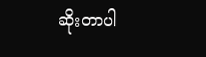ဆိုးတာပါ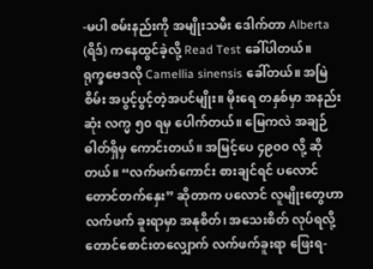-မပါ စမ်းနည်းကို အမျိုးသမီး ဒေါက်တာ Alberta (ရိဒ်) ကနေထွင်ခဲ့လို့ Read Test ခေါ်ပါတယ်။
ရုက္ခဗေဒလို Camellia sinensis ခေါ်တယ်။ အမြဲစိမ်း အပွင့်ပွင့်တဲ့အပင်မျိုး။ မိုးရေ တနှစ်မှာ အနည်းဆုံး လက္မ ၅၀ ရမှ ပေါက်တယ်။ မြေကလဲ အချဉ်ဓါတ်ရှိမှ ကောင်းတယ်။ အမြင့်ပေ ၄၉၀၀ လို့ ဆိုတယ်။ “လက်ဖက်ကောင်း စားချင်ရင် ပလောင် တောင်တက်နှေး” ဆိုတာက ပလောင် လူမျိုးတွေဟာ လက်ဖက် ခူးရာမှာ အနုစိတ်၊ အသေးစိတ် လုပ်ရလို့ တောင်စောင်းတလျှောက် လက်ဖက်ခူးရာ ဖြေးရ-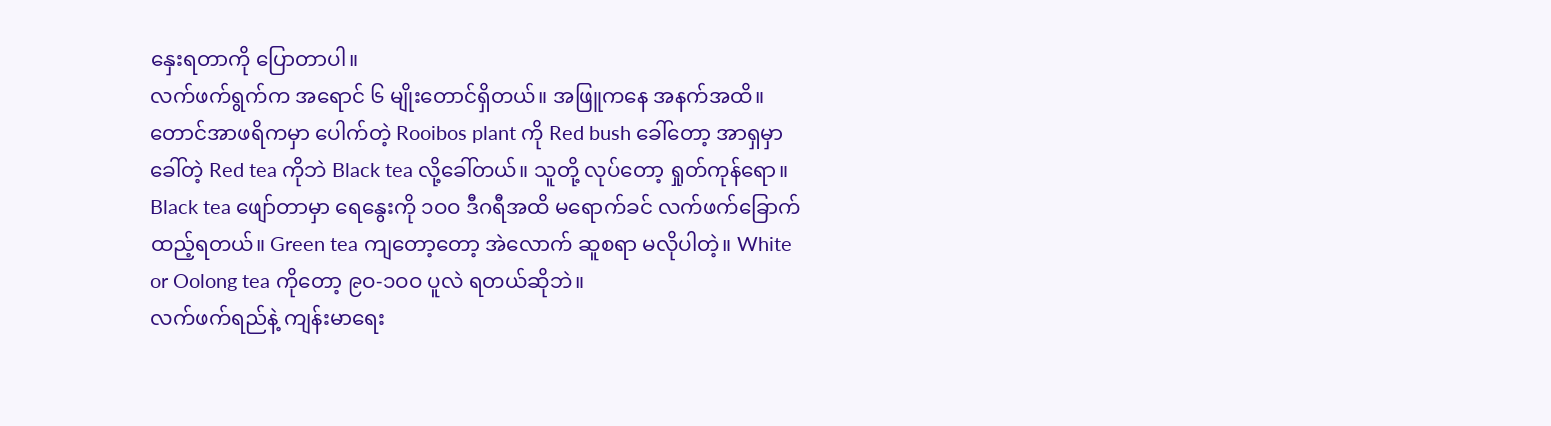နှေးရတာကို ပြောတာပါ။
လက်ဖက်ရွက်က အရောင် ၆ မျိုးတောင်ရှိတယ်။ အဖြူကနေ အနက်အထိ။ တောင်အာဖရိကမှာ ပေါက်တဲ့ Rooibos plant ကို Red bush ခေါ်တော့ အာရှမှာခေါ်တဲ့ Red tea ကိုဘဲ Black tea လို့ခေါ်တယ်။ သူတို့ လုပ်တော့ ရှုတ်ကုန်ရော။ Black tea ဖျော်တာမှာ ရေနွေးကို ၁ဝဝ ဒီဂရီအထိ မရောက်ခင် လက်ဖက်ခြောက် ထည့်ရတယ်။ Green tea ကျတော့တော့ အဲလောက် ဆူစရာ မလိုပါတဲ့။ White or Oolong tea ကိုတော့ ၉ဝ-၁ဝဝ ပူလဲ ရတယ်ဆိုဘဲ။
လက်ဖက်ရည်နဲ့ ကျန်းမာရေး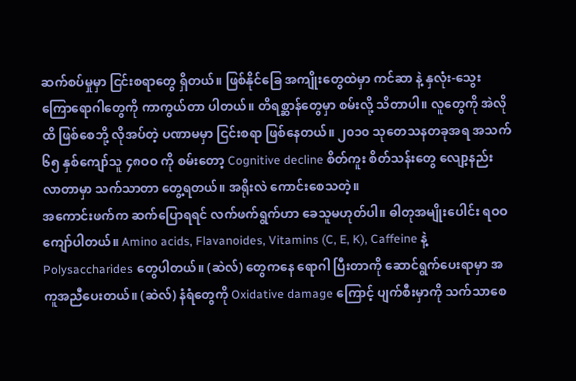ဆက်စပ်မှုမှာ ငြင်းစရာတွေ ရှိတယ်။ ဖြစ်နိုင်ခြေ အကျိုးတွေထဲမှာ ကင်ဆာ နဲ့ နှလုံး-သွေးကြောရောဂါတွေကို ကာကွယ်တာ ပါတယ်။ တိရစ္ဆာန်တွေမှာ စမ်းလို့ သိတာပါ။ လူတွေကို အဲလိုထိ ဖြစ်စေဘို့ လိုအပ်တဲ့ ပဏာမမှာ ငြင်းစရာ ဖြစ်နေတယ်။ ၂၀၁၀ သုတေသနတခုအရ အသက် ၆၅ နှစ်ကျော်သူ ၄၈ဝဝ ကို စမ်းတော့ Cognitive decline စိတ်ကူး စိတ်သန်းတွေ လျော့နည်းလာတာမှာ သက်သာတာ တွေ့ရတယ်။ အရိုးလဲ ကောင်းစေသတဲ့။
အကောင်းဖက်က ဆက်ပြောရရင် လက်ဖက်ရွက်ဟာ ခေသူမဟုတ်ပါ။ ဓါတုအမျိုးပေါင်း ရဝဝ ကျော်ပါတယ်။ Amino acids, Flavanoides, Vitamins (C, E, K), Caffeine နဲ့ Polysaccharides တွေပါတယ်။ (ဆဲလ်) တွေကနေ ရောဂါ ပြီးတာကို ဆောင်ရွက်ပေးရာမှာ အကူအညီပေးတယ်။ (ဆဲလ်) နံရံတွေကို Oxidative damage ကြောင့် ပျက်စီးမှာကို သက်သာစေ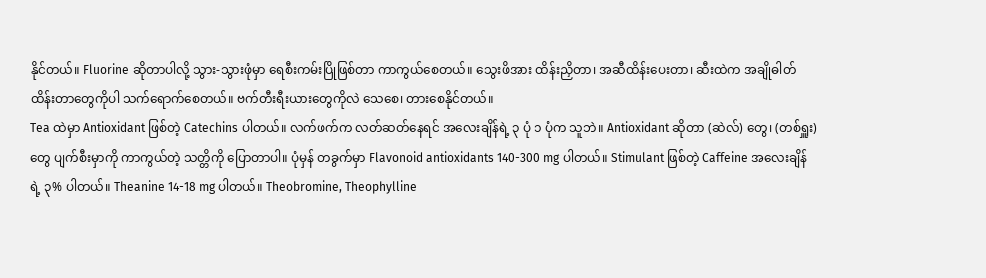နိုင်တယ်။ Fluorine ဆိုတာပါလို့ သွား-သွားဖုံမှာ ရေစီးကမ်းပြိုဖြစ်တာ ကာကွယ်စေတယ်။ သွေးဖိအား ထိန်းညှိတာ၊ အဆီထိန်းပေးတာ၊ ဆီးထဲက အချိုဓါတ်ထိန်းတာတွေကိုပါ သက်ရောက်စေတယ်။ ဗက်တီးရီးယားတွေကိုလဲ သေစေ၊ တားစေနိုင်တယ်။
Tea ထဲမှာ Antioxidant ဖြစ်တဲ့ Catechins ပါတယ်။ လက်ဖက်က လတ်ဆတ်နေရင် အလေးချိန်ရဲ့ ၃ ပုံ ၁ ပုံက သူဘဲ။ Antioxidant ဆိုတာ (ဆဲလ်) တွေ၊ (တစ်ရှူး) တွေ ပျက်စီးမှာကို ကာကွယ်တဲ့ သတ္တိကို ပြောတာပါ။ ပုံမှန် တခွက်မှာ Flavonoid antioxidants 140-300 mg ပါတယ်။ Stimulant ဖြစ်တဲ့ Caffeine အလေးချိန်ရဲ့ ၃% ပါတယ်။ Theanine 14-18 mg ပါတယ်။ Theobromine, Theophylline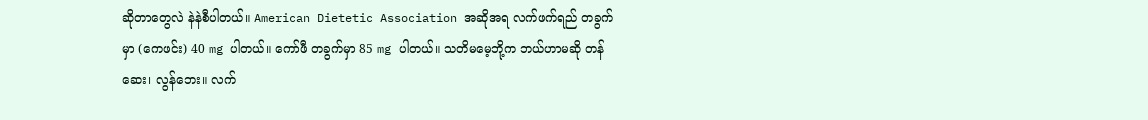ဆိုတာတွေလဲ နဲနဲစီပါတယ်။ American Dietetic Association အဆိုအရ လက်ဖက်ရည် တခွက်မှာ (ကေဖင်း) 40 mg ပါတယ်။ ကော်ဖီ တခွက်မှာ 85 mg ပါတယ်။ သတိမမေ့ဘို့က ဘယ်ဟာမဆို တန်ဆေး၊ လွန်ဘေး။ လက်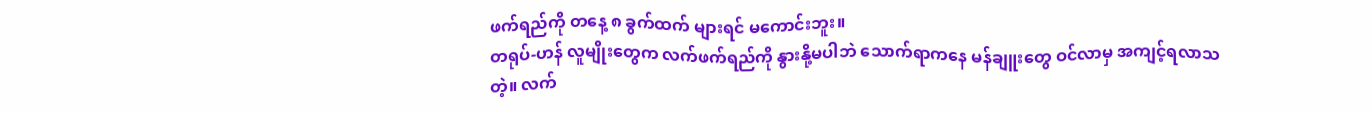ဖက်ရည်ကို တနေ့ ၈ ခွက်ထက် များရင် မကောင်းဘူး။
တရုပ်-ဟန် လူမျိုးတွေက လက်ဖက်ရည်ကို နွားနို့မပါဘဲ သောက်ရာကနေ မန်ချူးတွေ ဝင်လာမှ အကျင့်ရလာသတဲ့။ လက်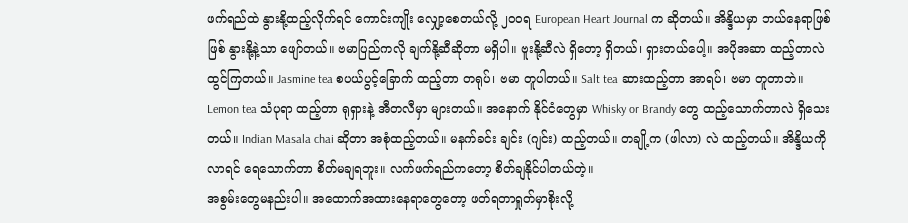ဖက်ရည်ထဲ နွားနို့ထည့်လိုက်ရင် ကောင်းကျိုး လျှော့စေတယ်လို့ ၂ဝဝရ European Heart Journal က ဆိုတယ်။ အိန္ဒိယမှာ ဘယ်နေရာဖြစ်ဖြစ် နွားနို့နဲ့သာ ဖျော်တယ်။ ဗမာပြည်ကလို ချက်နို့ဆီဆိုတာ မရှိပါ။ ဗူးနို့ဆီလဲ ရှိတော့ ရှိတယ်၊ ရှားတယ်ပေါ့။ အပိုအဆာ ထည့်တာလဲ ထွင်ကြတယ်။ Jasmine tea စပယ်ပွင့်ခြောက် ထည့်တာ တရုပ်၊ ဗမာ တူပါတယ်။ Salt tea ဆားထည့်တာ အာရပ်၊ ဗမာ တူတာဘဲ။ Lemon tea သံပုရာ ထည့်တာ ရုရှားနဲ့ အီတလီမှာ များတယ်။ အနောက် နိုင်ငံတွေမှာ Whisky or Brandy တွေ ထည့်သောက်တာလဲ ရှိသေးတယ်။ Indian Masala chai ဆိုတာ အစုံထည့်တယ်။ မနက်ခင်း ချင်း (ဂျင်း) ထည့်တယ်။ တချို့က (ဖါလာ) လဲ ထည့်တယ်။ အိန္ဒိယကို လာရင် ရေသောက်တာ စိတ်မချရဘူး။ လက်ဖက်ရည်ကတော့ စိတ်ချနိုင်ပါတယ်တဲ့။
အစွမ်းတွေမနည်းပါ။ အထောက်အထားနေရာတွေတော့ ဖတ်ရတာရှုတ်မှာစိုးလို့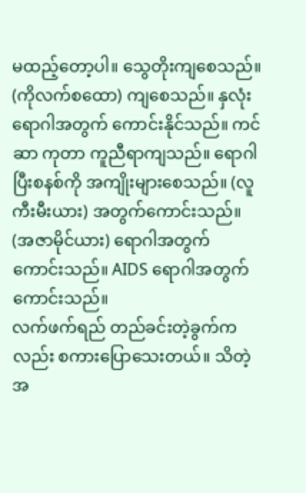မထည့်တော့ပါ။ သွေတိုးကျစေသည်။ (ကိုလက်စထော) ကျစေသည်။ နှလုံးရောဂါအတွက် ကောင်းနိုင်သည်။ ကင်ဆာ ကုတာ ကူညီရာကျသည်။ ရောဂါပြီးစနစ်ကို အကျိုးများစေသည်။ (လူကီးမီးယား) အတွက်ကောင်းသည်။ (အဇာမိုင်ယား) ရောဂါအတွက် ကောင်းသည်။ AIDS ရောဂါအတွက် ကောင်းသည်။
လက်ဖက်ရည် တည်ခင်းတဲ့ခွက်ကလည်း စကားပြောသေးတယ်။ သိတဲ့အ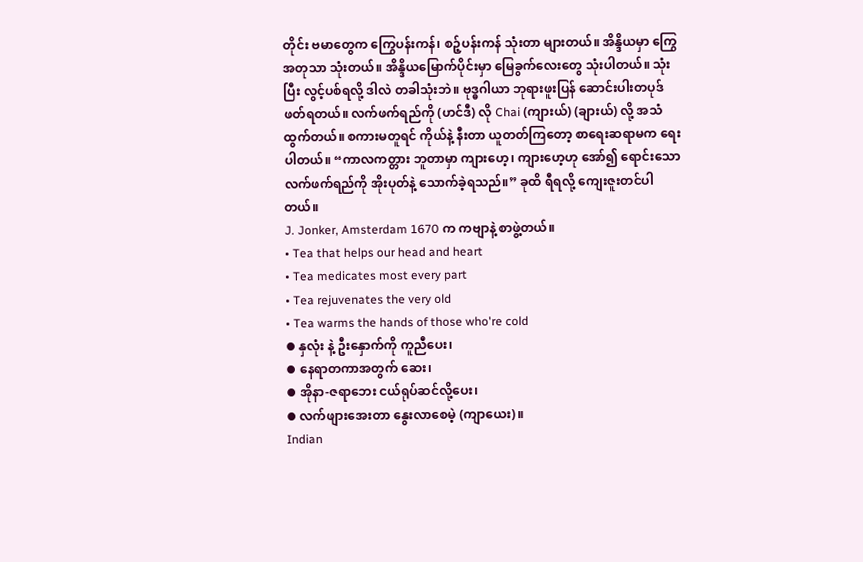တိုင်း ဗမာတွေက ကြွေပန်းကန်၊ စဉ့်ပန်းကန် သုံးတာ များတယ်။ အိန္ဒိယမှာ ကြွေအတုသာ သုံးတယ်။ အိန္ဒိယမြောက်ပိုင်းမှာ မြေခွက်လေးတွေ သုံးပါတယ်။ သုံးပြီး လွင့်ပစ်ရလို့ ဒါလဲ တခါသုံးဘဲ။ ဗုဒ္ဓဂါယာ ဘုရားဖူးပြန် ဆောင်းပါးတပုဒ် ဖတ်ရတယ်။ လက်ဖက်ရည်ကို (ဟင်ဒီ) လို Chai (ကျားယ်) (ချားယ်) လို့ အသံထွက်တယ်။ စကားမတူရင် ကိုယ်နဲ့ နီးတာ ယူတတ်ကြတော့ စာရေးဆရာမက ရေးပါတယ်။ “ကာလကတ္တား ဘူတာမှာ ကျားဟေ့၊ ကျားဟေ့ဟု အော်၍ ရောင်းသော လက်ဖက်ရည်ကို အိုးပုတ်နဲ့ သောက်ခဲ့ရသည်။” ခုထိ ရီရလို့ ကျေးဇူးတင်ပါတယ်။
J. Jonker, Amsterdam 1670 က ကဗျာနဲ့ စာဖွဲ့တယ်။
• Tea that helps our head and heart
• Tea medicates most every part
• Tea rejuvenates the very old
• Tea warms the hands of those who're cold
⦁ နှလုံး နဲ့ ဦးနှောက်ကို ကူညီပေး၊
⦁ နေရာတကာအတွက် ဆေး၊
⦁ အိုနာ-ဇရာဘေး ငယ်ရုပ်ဆင်လို့ပေး၊
⦁ လက်ဖျားအေးတာ နွေးလာစေမဲ့ (ကျာယေး)။
Indian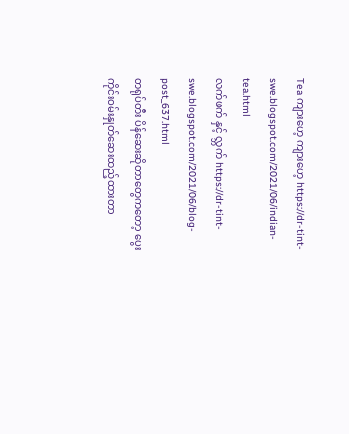Tea ကျားဟေ့ ကျားဟေ့ https://dr-tint-swe.blogspot.com/2021/06/indian-tea.html
လက်ဖက် နှင့် လ္ဘက် https://dr-tint-swe.blogspot.com/2021/06/blog-post_637.html
တရုပ်တီး ပိန်ဆေးဆိုတာတွေကတော့ ပွေးကိုင်းဝမ်းနှုတ်ဆေးထည့်ထားတာ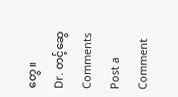တွေ။
Dr. တင့်ဆွေ
Comments
Post a Comment